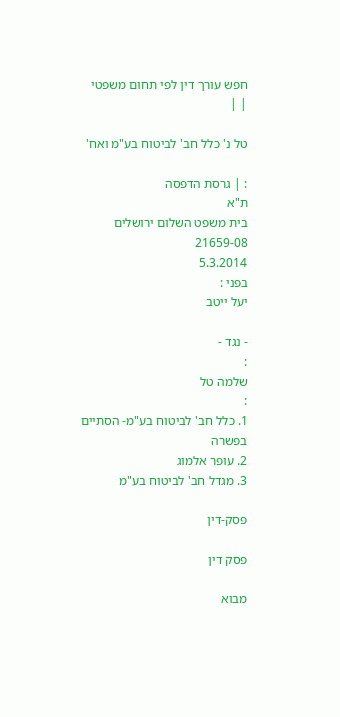חפש עורך דין לפי תחום משפטי
| |

טל נ' כלל חב' לביטוח בע"מ ואח'

: | גרסת הדפסה
ת"א
בית משפט השלום ירושלים
21659-08
5.3.2014
בפני :
יעל ייטב

- נגד -
:
שלמה טל
:
1. כלל חב' לביטוח בע"מ- הסתיים בפשרה
2. עופר אלמוג
3. מגדל חב' לביטוח בע"מ

פסק-דין

פסק דין

מבוא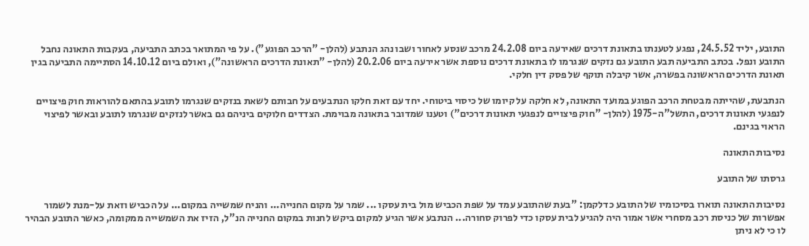התובע, יליד 24.5.52, נפגע לטענתו בתאונת דרכים שאירעה ביום 24.2.08 מרכב שנסע לאחור ושבו נהג הנתבע (להלן- "הרכב הפוגע"). על פי המתואר בכתב התביעה, בעקבות התאונה נחבל התובע ונפל. בכתב התביעה תבע התובע גם נזקים שנגרמו לו בתאונת דרכים נוספת אשר אירעה ביום 20.2.06 (להלן- "תאונת הדרכים הראשונה"), ואולם ביום 14.10.12 הסתיימה התביעה בגין תאונת הדרכים הראשונה בפשרה, אשר קיבלה תוקף של פסק דין חלקי.

הנתבעת, שהייתה מבטחת הרכב הפוגע במועד התאונה, לא חלקה על קיומו של כיסוי ביטוחי. יחד עם זאת חלקו הנתבעים על חבותם לשאת בנזקים שנגרמו לתובע בהתאם להוראות חוק פיצויים לנפגעי תאונות דרכים, התשל"ה-1975 (להלן- "חוק פיצויים לנפגעי תאונות דרכים") וטענו שמדובר בתאונה מבוימת. הצדדים חלוקים ביניהם גם באשר לנזקים שנגרמו לתובע ובאשר לפיצוי הראוי בגינם.

נסיבות התאונה

גרסתו של התובע

נסיבות התאונה תוארו בסיכומיו של התובע כדלקמן: "בעת שהתובע עמד על שפת הכביש מול בית עסקו ... שמר על מקום החנייה... והניח שמשייה במקום... על הכביש וזאת על-מנת לשמור אפשרות של כניסת רכב מסחרי אשר אמור היה להגיע לבית עסקו כדי לפרוק סחורה... הנתבע אשר הגיע למקום ביקש לחנות במקום החנייה הנ"ל, הזיז את השמשייה ממקומה, כאשר התובע הבהיר לו כי לא ניתן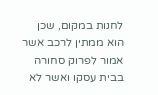לחנות במקום, שכן הוא ממתין לרכב אשר אמור לפרוק סחורה בבית עסקו ואשר לא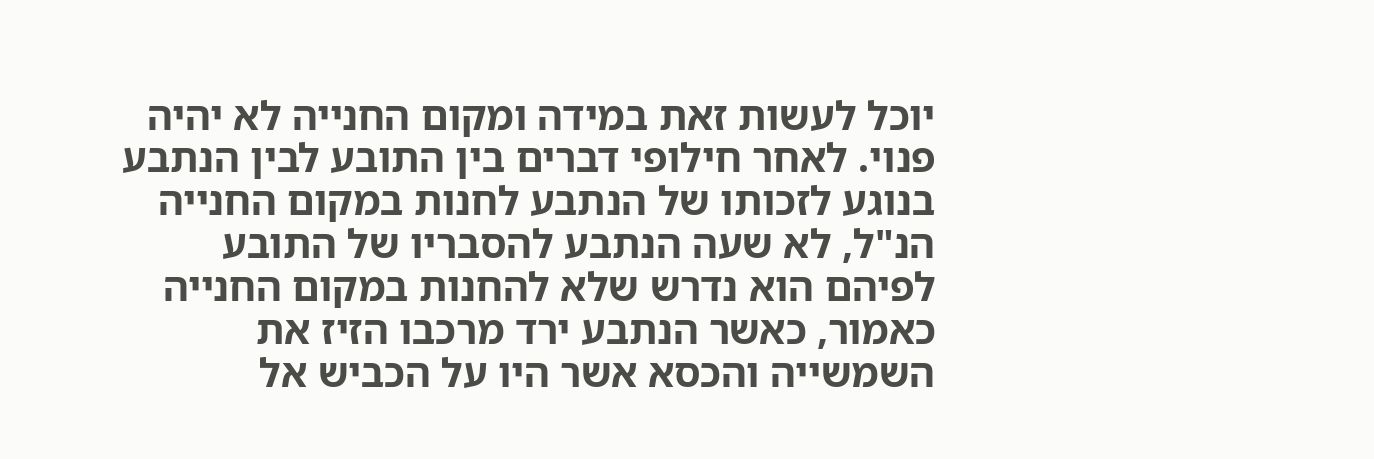יוכל לעשות זאת במידה ומקום החנייה לא יהיה פנוי. לאחר חילופי דברים בין התובע לבין הנתבע בנוגע לזכותו של הנתבע לחנות במקום החנייה הנ"ל, לא שעה הנתבע להסבריו של התובע לפיהם הוא נדרש שלא להחנות במקום החנייה כאמור, כאשר הנתבע ירד מרכבו הזיז את השמשייה והכסא אשר היו על הכביש אל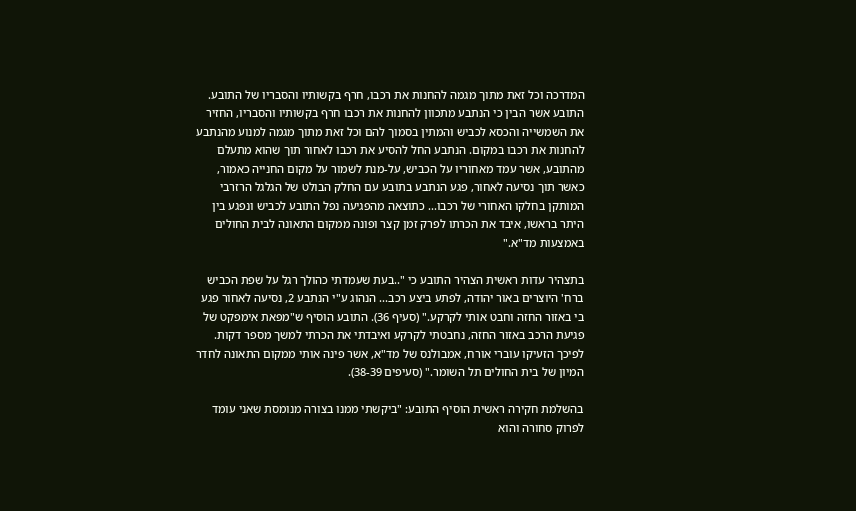המדרכה וכל זאת מתוך מגמה להחנות את רכבו, חרף בקשותיו והסבריו של התובע. התובע אשר הבין כי הנתבע מתכוון להחנות את רכבו חרף בקשותיו והסבריו, החזיר את השמשייה והכסא לכביש והמתין בסמוך להם וכל זאת מתוך מגמה למנוע מהנתבע להחנות את רכבו במקום. הנתבע החל להסיע את רכבו לאחור תוך שהוא מתעלם מהתובע, אשר עמד מאחוריו על הכביש, על-מנת לשמור על מקום החנייה כאמור, כאשר תוך נסיעה לאחור, פגע הנתבע בתובע עם החלק הבולט של הגלגל הרזרבי המותקן בחלקו האחורי של רכבו... כתוצאה מהפגיעה נפל התובע לכביש ונפגע בין היתר בראשו, איבד את הכרתו לפרק זמן קצר ופונה ממקום התאונה לבית החולים באמצעות מד"א."

בתצהיר עדות ראשית הצהיר התובע כי "..בעת שעמדתי כהולך רגל על שפת הכביש ברח' היוצרים באור יהודה, לפתע ביצע רכב... הנהוג ע"י הנתבע 2, נסיעה לאחור פגע בי באזור החזה וחבט אותי לקרקע." (סעיף 36). התובע הוסיף ש"מפאת אימפקט של פגיעת הרכב באזור החזה, נחבטתי לקרקע ואיבדתי את הכרתי למשך מספר דקות. לפיכך הזעיקו עוברי אורח, אמבולנס של מד"א, אשר פינה אותי ממקום התאונה לחדר המיון של בית החולים תל השומר." (סעיפים 38-39).

בהשלמת חקירה ראשית הוסיף התובע: "ביקשתי ממנו בצורה מנומסת שאני עומד לפרוק סחורה והוא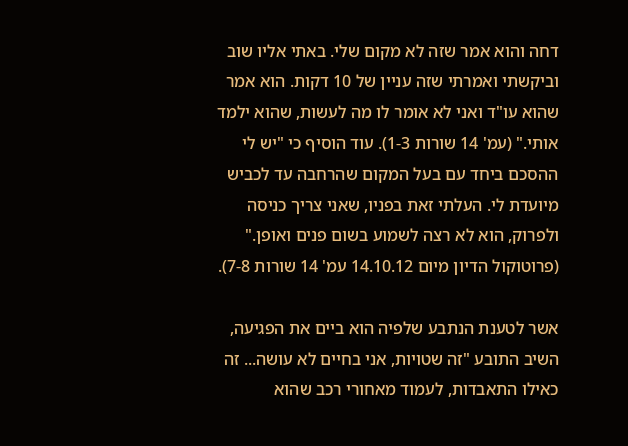דחה והוא אמר שזה לא מקום שלי. באתי אליו שוב וביקשתי ואמרתי שזה עניין של 10 דקות. הוא אמר שהוא עו"ד ואני לא אומר לו מה לעשות, שהוא ילמד אותי." (עמ' 14 שורות 1-3). עוד הוסיף כי "יש לי ההסכם ביחד עם בעל המקום שהרחבה עד לכביש מיועדת לי. העלתי זאת בפניו, שאני צריך כניסה ולפרוק, הוא לא רצה לשמוע בשום פנים ואופן." (פרוטוקול הדיון מיום 14.10.12 עמ' 14 שורות 7-8).

אשר לטענת הנתבע שלפיה הוא ביים את הפגיעה, השיב התובע "זה שטויות, אני בחיים לא עושה... זה כאילו התאבדות, לעמוד מאחורי רכב שהוא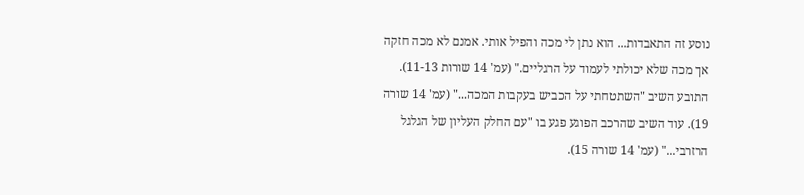נוסע זה התאבדות... הוא נתן לי מכה והפיל אותי. אמנם לא מכה חזקה אך מכה שלא יכולתי לעמוד על הרגליים." (עמ' 14 שורות 11-13). התובע השיב "השתטחתי על הכביש בעקבות המכה..." (עמ' 14 שורה 19). עוד השיב שהרכב הפוגע פגע בו "עם החלק העליון של הגלגל הרזרבי..." (עמ' 14 שורה 15).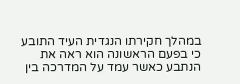במהלך חקירתו הנגדית העיד התובע כי בפעם הראשונה הוא ראה את הנתבע כאשר עמד על המדרכה בין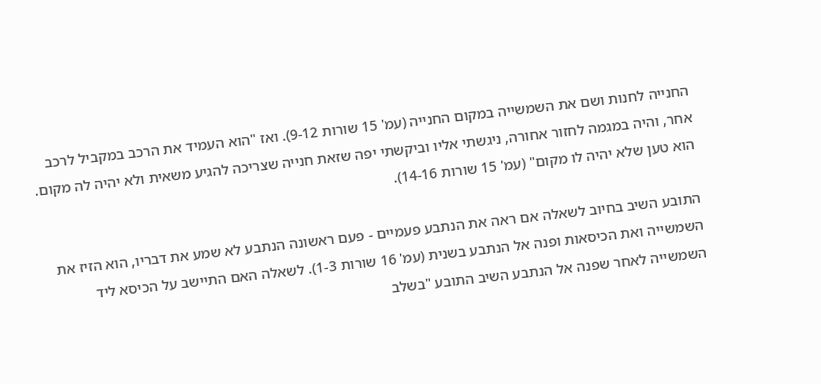החנייה לחנות ושם את השמשייה במקום החנייה (עמ' 15 שורות 9-12). ואז "הוא העמיד את הרכב במקביל לרכב אחר, והיה במגמה לחזור אחורה, ניגשתי אליו וביקשתי יפה שזאת חנייה שצריכה להגיע משאית ולא יהיה לה מקום. הוא טען שלא יהיה לו מקום" (עמ' 15 שורות 14-16).

התובע השיב בחיוב לשאלה אם ראה את הנתבע פעמיים - פעם ראשונה הנתבע לא שמע את דבריו, הוא הזיז את השמשייה ואת הכיסאות ופנה אל הנתבע בשנית (עמ' 16 שורות 1-3). לשאלה האם התיישב על הכיסא ליד השמשייה לאחר שפנה אל הנתבע השיב התובע "בשלב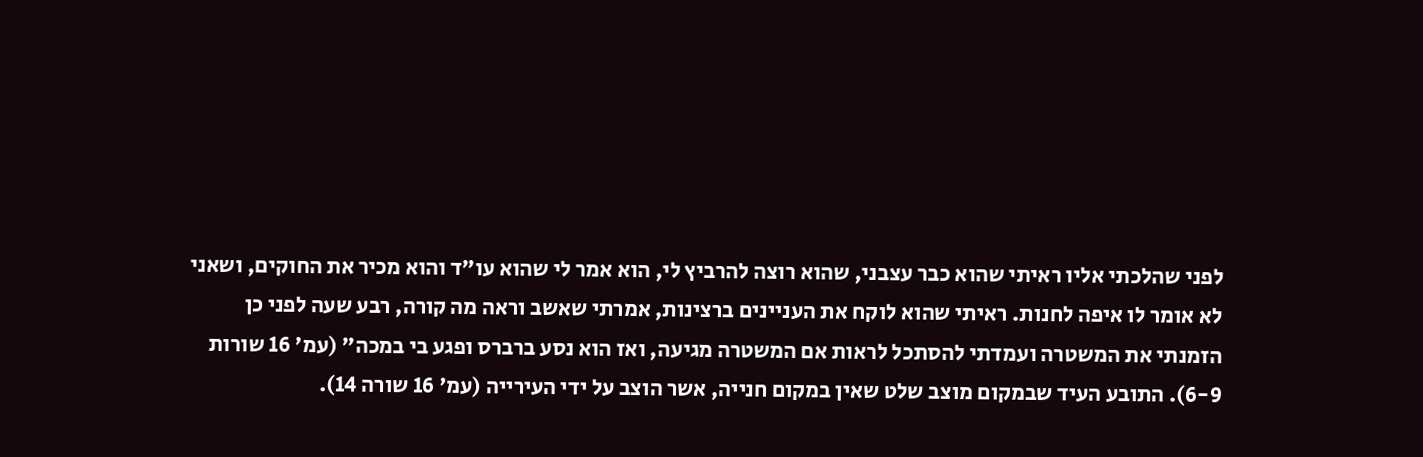לפני שהלכתי אליו ראיתי שהוא כבר עצבני, שהוא רוצה להרביץ לי, הוא אמר לי שהוא עו"ד והוא מכיר את החוקים, ושאני לא אומר לו איפה לחנות. ראיתי שהוא לוקח את העניינים ברצינות, אמרתי שאשב וראה מה קורה, רבע שעה לפני כן הזמנתי את המשטרה ועמדתי להסתכל לראות אם המשטרה מגיעה, ואז הוא נסע ברברס ופגע בי במכה" (עמ' 16 שורות 6-9). התובע העיד שבמקום מוצב שלט שאין במקום חנייה, אשר הוצב על ידי העירייה (עמ' 16 שורה 14).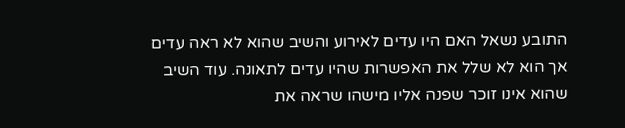התובע נשאל האם היו עדים לאירוע והשיב שהוא לא ראה עדים אך הוא לא שלל את האפשרות שהיו עדים לתאונה. עוד השיב שהוא אינו זוכר שפנה אליו מישהו שראה את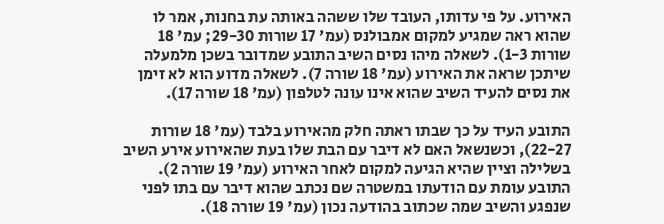האירוע. על פי עדותו, העובד שלו ששהה באותה עת בחנות, אמר לו שהוא ראה שמגיע למקום אמבולנס (עמ' 17 שורות 29-30; עמ' 18 שורות 1-3). לשאלה מיהו נסים השיב התובע שמדובר בשכן מלמעלה שיתכן שראה את האירוע (עמ' 18 שורה 7). לשאלה מדוע הוא לא זימן את נסים להעיד השיב שהוא אינו עונה לטלפון (עמ' 18 שורה 17).

התובע העיד על כך שבתו ראתה חלק מהאירוע בלבד (עמ' 18 שורות 22-27), וכשנשאל האם לא דיבר עם הבת שלו בעת שהאירוע אירע השיב בשלילה וציין שהיא הגיעה למקום לאחר האירוע (עמ' 19 שורה 2). התובע עומת עם הודעתו במשטרה שם נכתב שהוא דיבר עם בתו לפני שנפגע והשיב שמה שכתוב בהודעה נכון (עמ' 19 שורה 18).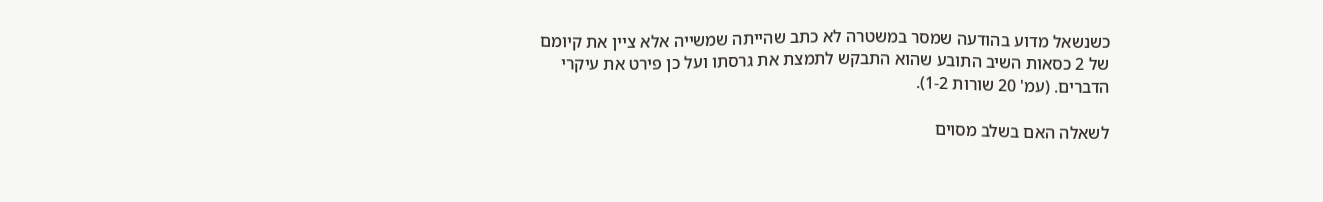כשנשאל מדוע בהודעה שמסר במשטרה לא כתב שהייתה שמשייה אלא ציין את קיומם של 2 כסאות השיב התובע שהוא התבקש לתמצת את גרסתו ועל כן פירט את עיקרי הדברים. (עמ' 20 שורות 1-2).

לשאלה האם בשלב מסוים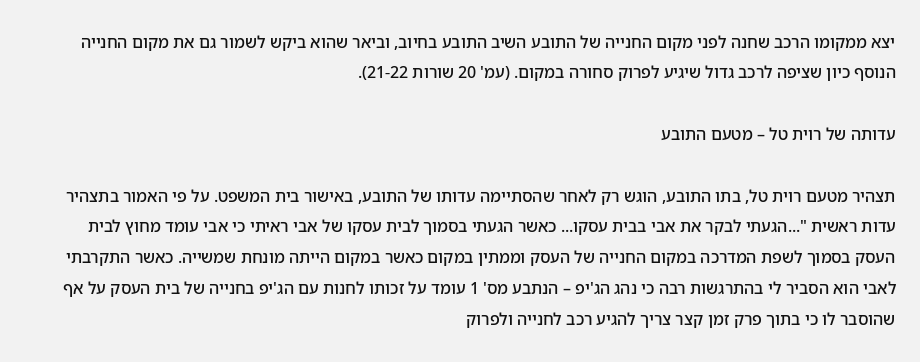יצא ממקומו הרכב שחנה לפני מקום החנייה של התובע השיב התובע בחיוב, וביאר שהוא ביקש לשמור גם את מקום החנייה הנוסף כיון שציפה לרכב גדול שיגיע לפרוק סחורה במקום. (עמ' 20 שורות 21-22).

עדותה של רוית טל – מטעם התובע

תצהיר מטעם רוית טל, בתו התובע, הוגש רק לאחר שהסתיימה עדותו של התובע, באישור בית המשפט. על פי האמור בתצהיר עדות ראשית "...הגעתי לבקר את אבי בבית עסקו... כאשר הגעתי בסמוך לבית עסקו של אבי ראיתי כי אבי עומד מחוץ לבית העסק בסמוך לשפת המדרכה במקום החנייה של העסק וממתין במקום כאשר במקום הייתה מונחת שמשייה. כאשר התקרבתי לאבי הוא הסביר לי בהתרגשות רבה כי נהג הג'יפ – הנתבע מס' 1 עומד על זכותו לחנות עם הג'יפ בחנייה של בית העסק על אף שהוסבר לו כי בתוך פרק זמן קצר צריך להגיע רכב לחנייה ולפרוק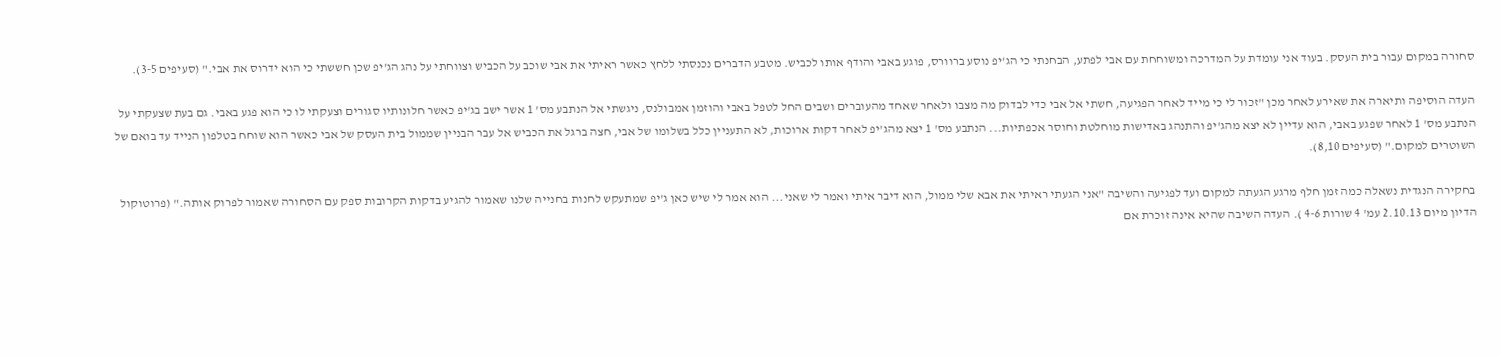סחורה במקום עבור בית העסק. בעוד אני עומדת על המדרכה ומשוחחת עם אבי לפתע, הבחנתי כי הג'יפ נוסע ברוורס, פוגע באבי והודף אותו לכביש. מטבע הדברים נכנסתי ללחץ כאשר ראיתי את אבי שוכב על הכביש וצווחתי על נהג הג'יפ שכן חששתי כי הוא ידרוס את אבי." (סעיפים 3-5).

העדה הוסיפה ותיארה את שאירע לאחר מכן "זכור לי כי מייד לאחר הפגיעה, חשתי אל אבי כדי לבדוק מה מצבו ולאחר שאחד מהעוברים ושבים החל לטפל באבי והוזמן אמבולנס, ניגשתי אל הנתבע מס' 1 אשר ישב בג'יפ כאשר חלונותיו סגורים וצעקתי לו כי הוא פגע באבי. גם בעת שצעקתי על הנתבע מס' 1 לאחר שפגע באבי, הוא עדיין לא יצא מהג'יפ והתנהג באדישות מוחלטת וחוסר אכפתיות... הנתבע מס' 1 יצא מהג'יפ לאחר דקות ארוכות, לא התעניין כלל בשלומו של אבי, חצה ברגל את הכביש אל עבר הבניין שממול בית העסק של אבי כאשר הוא שוחח בטלפון הנייד עד בואם של השוטרים למקום." (סעיפים 8,10).

בחקירה הנגדית נשאלה כמה זמן חלף מרגע הגעתה למקום ועד לפגיעה והשיבה "אני הגעתי ראיתי את אבא שלי ממול, הוא דיבר איתי ואמר לי שאני... הוא אמר לי שיש כאן ג'יפ שמתעקש לחנות בחנייה שלנו שאמור להגיע בדקות הקרובות ספק עם הסחורה שאמור לפרוק אותה." (פרוטוקול הדיון מיום 2.10.13 עמ' 4 שורות 4-6 ). העדה השיבה שהיא אינה זוכרת אם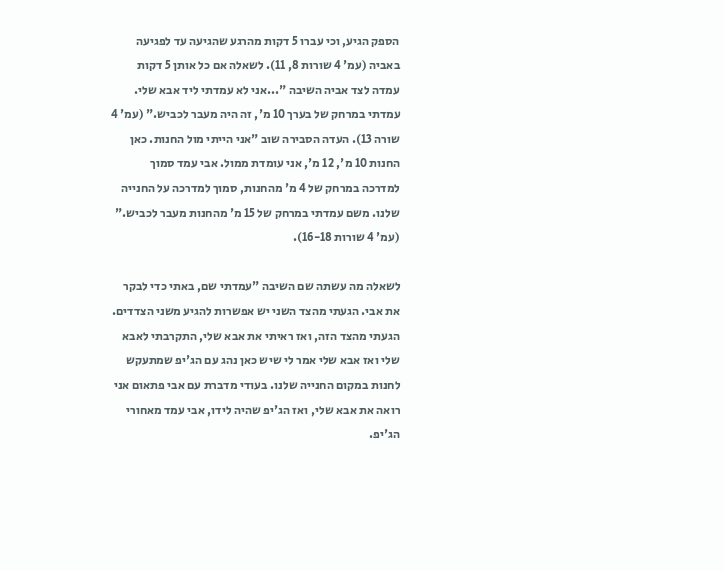הספק הגיע, וכי עברו 5 דקות מהרגע שהגיעה עד לפגיעה באביה (עמ' 4 שורות 8, 11). לשאלה אם כל אותן 5 דקות עמדה לצד אביה השיבה "...אני לא עמדתי ליד אבא שלי. עמדתי במרחק של בערך 10 מ', זה היה מעבר לכביש." (עמ' 4 שורה 13). העדה הסבירה שוב "אני הייתי מול החנות. כאן החנות 10 מ', 12 מ', אני עומדת ממול. אבי עמד סמוך למדרכה במרחק של 4 מ' מהחנות, סמוך למדרכה על החנייה שלנו. משם עמדתי במרחק של 15 מ' מהחנות מעבר לכביש." (עמ' 4 שורות 16-18).

לשאלה מה עשתה שם השיבה "עמדתי שם, באתי כדי לבקר את אבי. הגעתי מהצד השני יש אפשרות להגיע משני הצדדים. הגעתי מהצד הזה, ואז ראיתי את אבא שלי, התקרבתי לאבא שלי ואז אבא שלי אמר לי שיש כאן נהג עם הג'יפ שמתעקש לחנות במקום החנייה שלנו. בעודי מדברת עם אבי פתאום אני רואה את אבא שלי, ואז הג'יפ שהיה לידו, אבי עמד מאחורי הג'יפ.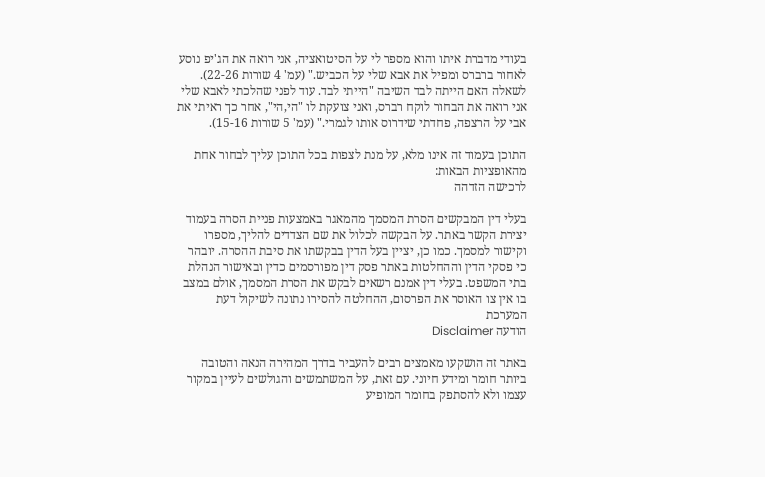בעודי מדברת איתו והוא מספר לי על הסיטואציה, אני רואה את הג'יפ נוסע לאחור ברברס ומפיל את אבא שלי על הכביש." (עמ' 4 שורות 22-26). לשאלה האם הייתה לבד השיבה "הייתי לבד. עוד לפני שהלכתי לאבא שלי אני רואה את הבחור לוקח רברס, ואני צועקת לו "הי,הי", אחר כך ראיתי את אבי על הרצפה, פחדתי שידרוס אותו לגמרי." (עמ' 5 שורות 15-16).

התוכן בעמוד זה אינו מלא, על מנת לצפות בכל התוכן עליך לבחור אחת מהאופציות הבאות:
לרכישה הזדהה

בעלי דין המבקשים הסרת המסמך מהמאגר באמצעות פניית הסרה בעמוד יצירת הקשר באתר. על הבקשה לכלול את שם הצדדים להליך, מספרו וקישור למסמך. כמו כן, יציין בעל הדין בבקשתו את סיבת ההסרה. יובהר כי פסקי הדין וההחלטות באתר פסק דין מפורסמים כדין ובאישור הנהלת בתי המשפט. בעלי דין אמנם רשאים לבקש את הסרת המסמך, אולם במצב בו אין צו האוסר את הפרסום, ההחלטה להסירו נתונה לשיקול דעת המערכת
הודעה Disclaimer

באתר זה הושקעו מאמצים רבים להעביר בדרך המהירה הנאה והטובה ביותר חומר ומידע חיוני. עם זאת, על המשתמשים והגולשים לעיין במקור עצמו ולא להסתפק בחומר המופיע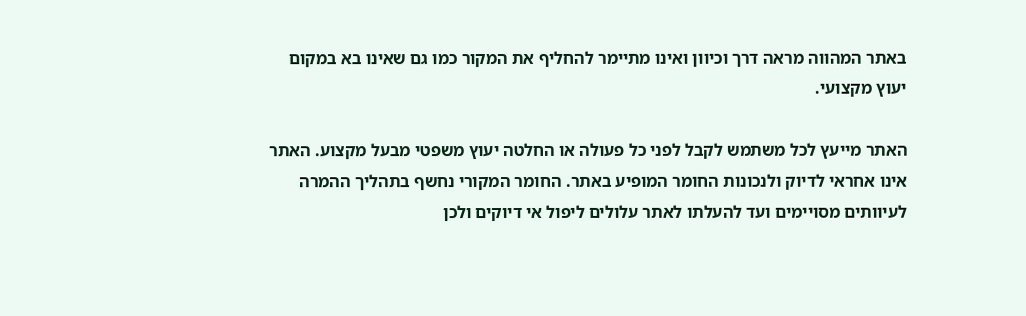באתר המהווה מראה דרך וכיוון ואינו מתיימר להחליף את המקור כמו גם שאינו בא במקום יעוץ מקצועי.

האתר מייעץ לכל משתמש לקבל לפני כל פעולה או החלטה יעוץ משפטי מבעל מקצוע. האתר אינו אחראי לדיוק ולנכונות החומר המופיע באתר. החומר המקורי נחשף בתהליך ההמרה לעיוותים מסויימים ועד להעלתו לאתר עלולים ליפול אי דיוקים ולכן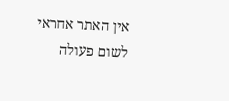אין האתר אחראי לשום פעולה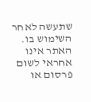שתעשה לאחר השימוש בו. האתר אינו אחראי לשום פרסום או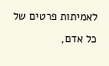לאמיתות פרטים של כל אדם,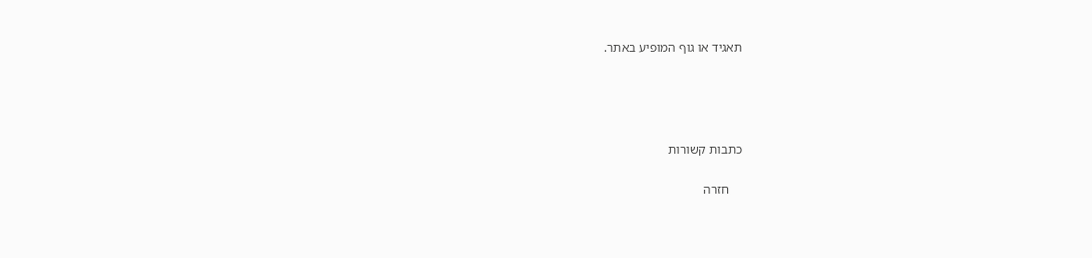תאגיד או גוף המופיע באתר.




כתבות קשורות

    חזרה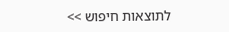לתוצאות חיפוש >>